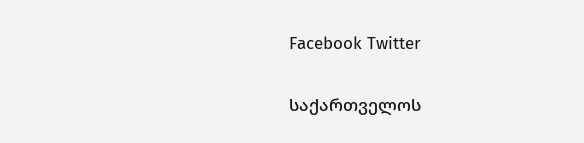Facebook Twitter

საქართველოს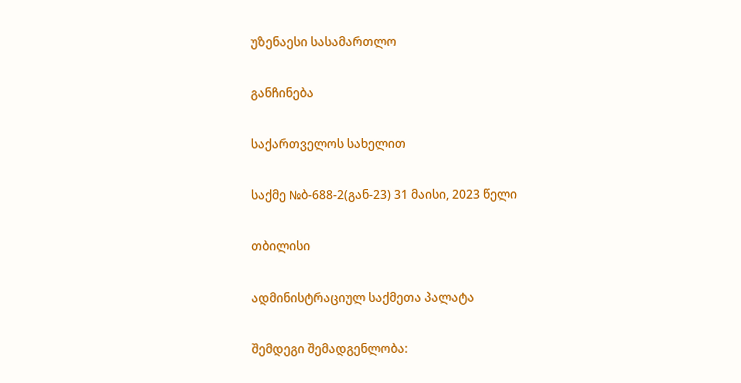უზენაესი სასამართლო

განჩინება

საქართველოს სახელით

საქმე №ბ-688-2(გან-23) 31 მაისი, 2023 წელი

თბილისი

ადმინისტრაციულ საქმეთა პალატა

შემდეგი შემადგენლობა: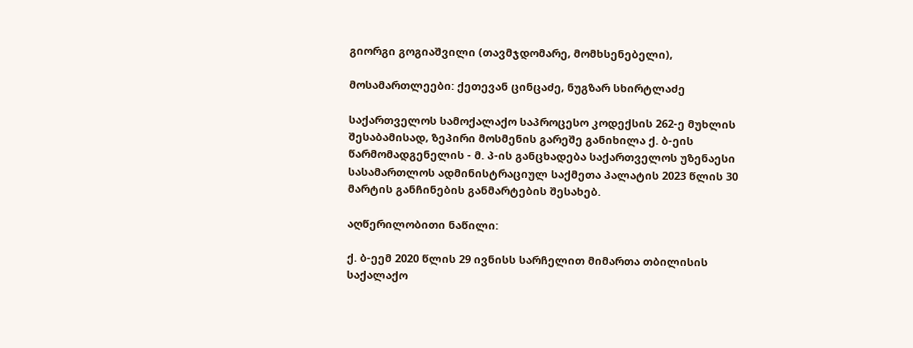გიორგი გოგიაშვილი (თავმჯდომარე, მომხსენებელი),

მოსამართლეები: ქეთევან ცინცაძე, ნუგზარ სხირტლაძე

საქართველოს სამოქალაქო საპროცესო კოდექსის 262-ე მუხლის შესაბამისად, ზეპირი მოსმენის გარეშე განიხილა ქ. ბ-ეის წარმომადგენელის - მ. პ-ის განცხადება საქართველოს უზენაესი სასამართლოს ადმინისტრაციულ საქმეთა პალატის 2023 წლის 30 მარტის განჩინების განმარტების შესახებ.

აღწერილობითი ნაწილი:

ქ. ბ-ეემ 2020 წლის 29 ივნისს სარჩელით მიმართა თბილისის საქალაქო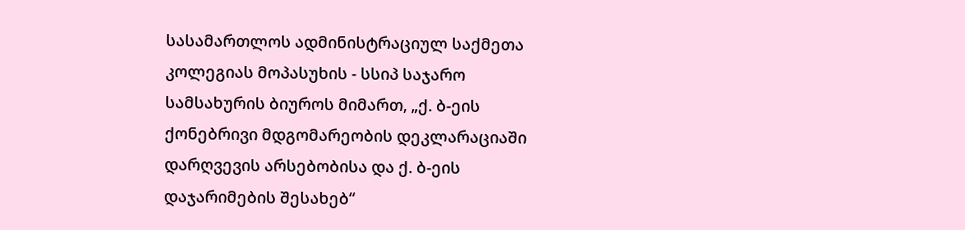სასამართლოს ადმინისტრაციულ საქმეთა კოლეგიას მოპასუხის - სსიპ საჯარო სამსახურის ბიუროს მიმართ, „ქ. ბ-ეის ქონებრივი მდგომარეობის დეკლარაციაში დარღვევის არსებობისა და ქ. ბ-ეის დაჯარიმების შესახებ“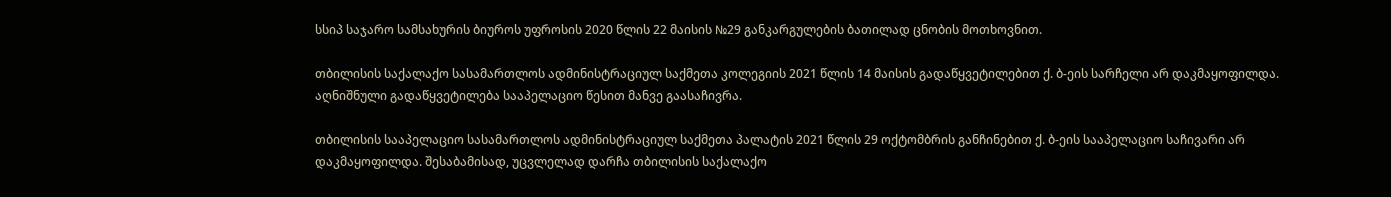სსიპ საჯარო სამსახურის ბიუროს უფროსის 2020 წლის 22 მაისის №29 განკარგულების ბათილად ცნობის მოთხოვნით.

თბილისის საქალაქო სასამართლოს ადმინისტრაციულ საქმეთა კოლეგიის 2021 წლის 14 მაისის გადაწყვეტილებით ქ. ბ-ეის სარჩელი არ დაკმაყოფილდა. აღნიშნული გადაწყვეტილება სააპელაციო წესით მანვე გაასაჩივრა.

თბილისის სააპელაციო სასამართლოს ადმინისტრაციულ საქმეთა პალატის 2021 წლის 29 ოქტომბრის განჩინებით ქ. ბ-ეის სააპელაციო საჩივარი არ დაკმაყოფილდა. შესაბამისად, უცვლელად დარჩა თბილისის საქალაქო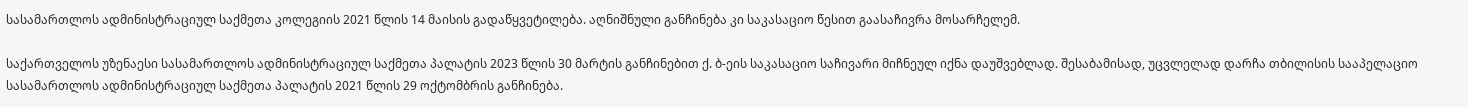სასამართლოს ადმინისტრაციულ საქმეთა კოლეგიის 2021 წლის 14 მაისის გადაწყვეტილება. აღნიშნული განჩინება კი საკასაციო წესით გაასაჩივრა მოსარჩელემ.

საქართველოს უზენაესი სასამართლოს ადმინისტრაციულ საქმეთა პალატის 2023 წლის 30 მარტის განჩინებით ქ. ბ-ეის საკასაციო საჩივარი მიჩნეულ იქნა დაუშვებლად. შესაბამისად, უცვლელად დარჩა თბილისის სააპელაციო სასამართლოს ადმინისტრაციულ საქმეთა პალატის 2021 წლის 29 ოქტომბრის განჩინება.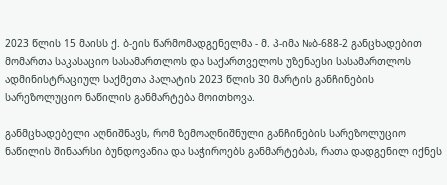2023 წლის 15 მაისს ქ. ბ-ეის წარმომადგენელმა - მ. პ-იმა №ბ-688-2 განცხადებით მომართა საკასაციო სასამართლოს და საქართველოს უზენაესი სასამართლოს ადმინისტრაციულ საქმეთა პალატის 2023 წლის 30 მარტის განჩინების სარეზოლუციო ნაწილის განმარტება მოითხოვა.

განმცხადებელი აღნიშნავს, რომ ზემოაღნიშნული განჩინების სარეზოლუციო ნაწილის შინაარსი ბუნდოვანია და საჭიროებს განმარტებას, რათა დადგენილ იქნეს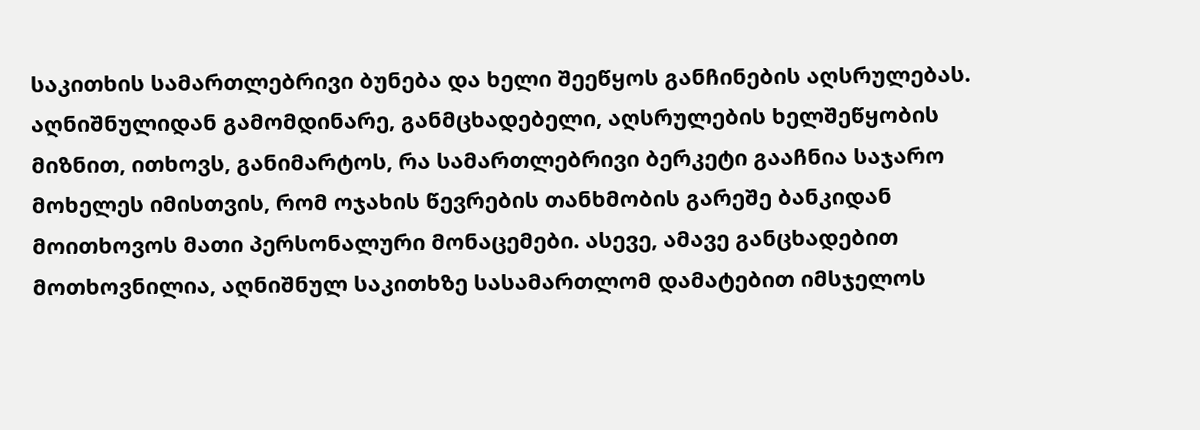საკითხის სამართლებრივი ბუნება და ხელი შეეწყოს განჩინების აღსრულებას. აღნიშნულიდან გამომდინარე, განმცხადებელი, აღსრულების ხელშეწყობის მიზნით, ითხოვს, განიმარტოს, რა სამართლებრივი ბერკეტი გააჩნია საჯარო მოხელეს იმისთვის, რომ ოჯახის წევრების თანხმობის გარეშე ბანკიდან მოითხოვოს მათი პერსონალური მონაცემები. ასევე, ამავე განცხადებით მოთხოვნილია, აღნიშნულ საკითხზე სასამართლომ დამატებით იმსჯელოს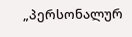„პერსონალურ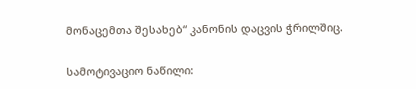მონაცემთა შესახებ“ კანონის დაცვის ჭრილშიც.

სამოტივაციო ნაწილი: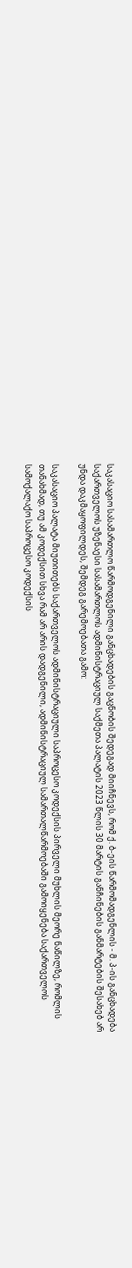საკასაციო სასამართლო წარმოდგენილი განცხადების გაცნობის შედეგად მიიჩნევს, რომ ქ. ბ-ეის წარმომადგენლის - მ. პ-ის განცხადება საქართველოს უზენაესი სასამართლოს ადმინისტრაციულ საქმეთა პალატის 2023 წლის 30 მარტის განჩინების განმარტების შესახებ არ უნდა დაკმაყოფილდეს, შემდეგ გარემოებათა გამო:

საკასაციო პალატა მიუთითებს საქართველოს ადმინისტრაციული საპროცესო კოდექსის პირველი მუხლის მეორე ნაწილზე, რომლის თანახმად, თუ ამ კოდექსით სხვა რამ არ არის დადგენილი, ადმინისტრაციულ სამართალწარმოებაში გამოიყენება საქართველოს სამოქალაქო საპროცესო კოდექსის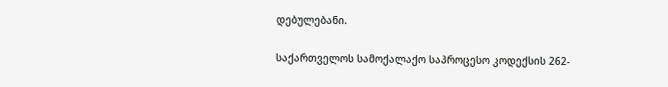დებულებანი.

საქართველოს სამოქალაქო საპროცესო კოდექსის 262-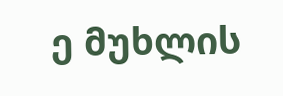ე მუხლის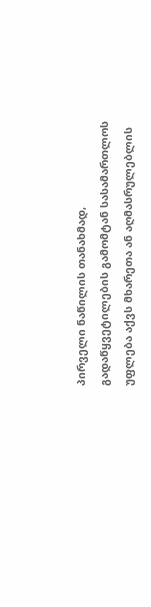პირველი ნაწილის თანახმად, გადაწყვეტილების გამომტან სასამართლოს უფლება აქვს მხარეთა ან აღმასრულებლის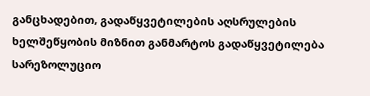განცხადებით, გადაწყვეტილების აღსრულების ხელშეწყობის მიზნით განმარტოს გადაწყვეტილება სარეზოლუციო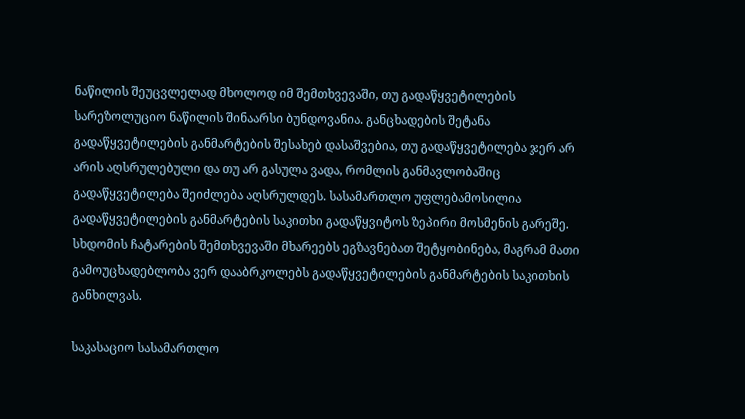ნაწილის შეუცვლელად მხოლოდ იმ შემთხვევაში, თუ გადაწყვეტილების სარეზოლუციო ნაწილის შინაარსი ბუნდოვანია. განცხადების შეტანა გადაწყვეტილების განმარტების შესახებ დასაშვებია, თუ გადაწყვეტილება ჯერ არ არის აღსრულებული და თუ არ გასულა ვადა, რომლის განმავლობაშიც გადაწყვეტილება შეიძლება აღსრულდეს. სასამართლო უფლებამოსილია გადაწყვეტილების განმარტების საკითხი გადაწყვიტოს ზეპირი მოსმენის გარეშე. სხდომის ჩატარების შემთხვევაში მხარეებს ეგზავნებათ შეტყობინება, მაგრამ მათი გამოუცხადებლობა ვერ დააბრკოლებს გადაწყვეტილების განმარტების საკითხის განხილვას.

საკასაციო სასამართლო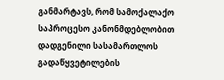განმარტავს, რომ სამოქალაქო საპროცესო კანონმდებლობით დადგენილი სასამართლოს გადაწყვეტილების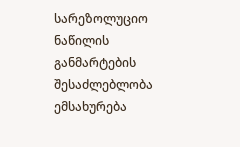სარეზოლუციო ნაწილის განმარტების შესაძლებლობა ემსახურება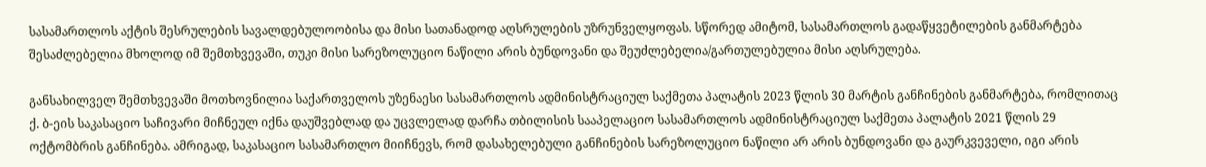სასამართლოს აქტის შესრულების სავალდებულოობისა და მისი სათანადოდ აღსრულების უზრუნველყოფას. სწორედ ამიტომ, სასამართლოს გადაწყვეტილების განმარტება შესაძლებელია მხოლოდ იმ შემთხვევაში, თუკი მისი სარეზოლუციო ნაწილი არის ბუნდოვანი და შეუძლებელია/გართულებულია მისი აღსრულება.

განსახილველ შემთხვევაში მოთხოვნილია საქართველოს უზენაესი სასამართლოს ადმინისტრაციულ საქმეთა პალატის 2023 წლის 30 მარტის განჩინების განმარტება, რომლითაც ქ. ბ-ეის საკასაციო საჩივარი მიჩნეულ იქნა დაუშვებლად და უცვლელად დარჩა თბილისის სააპელაციო სასამართლოს ადმინისტრაციულ საქმეთა პალატის 2021 წლის 29 ოქტომბრის განჩინება. ამრიგად, საკასაციო სასამართლო მიიჩნევს, რომ დასახელებული განჩინების სარეზოლუციო ნაწილი არ არის ბუნდოვანი და გაურკვეველი, იგი არის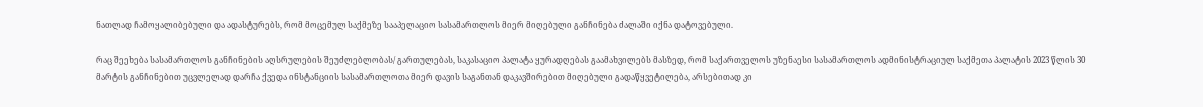ნათლად ჩამოყალიბებული და ადასტურებს, რომ მოცემულ საქმეზე სააპელაციო სასამართლოს მიერ მიღებული განჩინება ძალაში იქნა დატოვებული.

რაც შეეხება სასამართლოს განჩინების აღსრულების შეუძლებლობას/ გართულებას, საკასაციო პალატა ყურადღებას გაამახვილებს მასზედ, რომ საქართველოს უზენაესი სასამართლოს ადმინისტრაციულ საქმეთა პალატის 2023 წლის 30 მარტის განჩინებით უცვლელად დარჩა ქვედა ინსტანციის სასამართლოთა მიერ დავის საგანთან დაკავშირებით მიღებული გადაწყვეტილება, არსებითად კი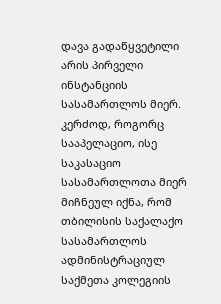დავა გადაწყვეტილი არის პირველი ინსტანციის სასამართლოს მიერ. კერძოდ, როგორც სააპელაციო, ისე საკასაციო სასამართლოთა მიერ მიჩნეულ იქნა, რომ თბილისის საქალაქო სასამართლოს ადმინისტრაციულ საქმეთა კოლეგიის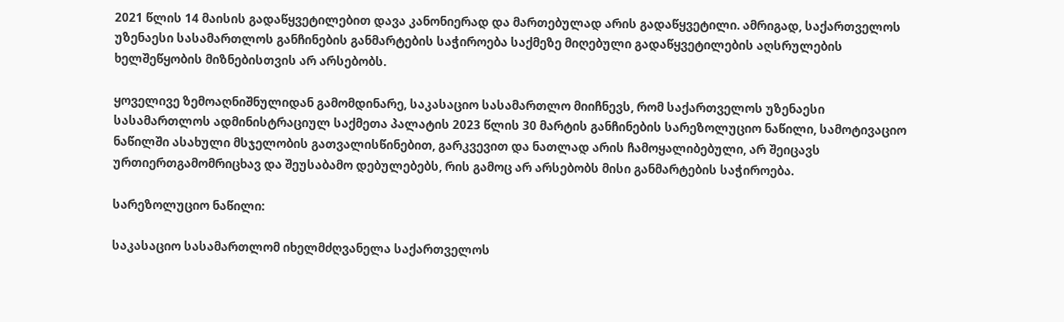2021 წლის 14 მაისის გადაწყვეტილებით დავა კანონიერად და მართებულად არის გადაწყვეტილი. ამრიგად, საქართველოს უზენაესი სასამართლოს განჩინების განმარტების საჭიროება საქმეზე მიღებული გადაწყვეტილების აღსრულების ხელშეწყობის მიზნებისთვის არ არსებობს.

ყოველივე ზემოაღნიშნულიდან გამომდინარე, საკასაციო სასამართლო მიიჩნევს, რომ საქართველოს უზენაესი სასამართლოს ადმინისტრაციულ საქმეთა პალატის 2023 წლის 30 მარტის განჩინების სარეზოლუციო ნაწილი, სამოტივაციო ნაწილში ასახული მსჯელობის გათვალისწინებით, გარკვევით და ნათლად არის ჩამოყალიბებული, არ შეიცავს ურთიერთგამომრიცხავ და შეუსაბამო დებულებებს, რის გამოც არ არსებობს მისი განმარტების საჭიროება.

სარეზოლუციო ნაწილი:

საკასაციო სასამართლომ იხელმძღვანელა საქართველოს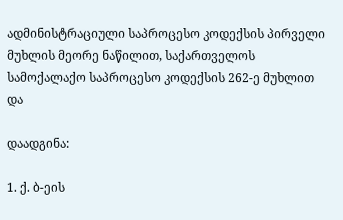ადმინისტრაციული საპროცესო კოდექსის პირველი მუხლის მეორე ნაწილით, საქართველოს სამოქალაქო საპროცესო კოდექსის 262-ე მუხლით და

დაადგინა:

1. ქ. ბ-ეის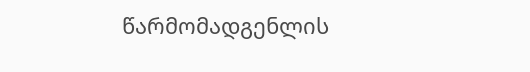წარმომადგენლის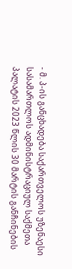- მ. პ-ის განცხადება საქართველოს უზენაესი სასამართლოს ადმინისტრაციულ საქმეთა პალატის 2023 წლის 30 მარტის განჩინების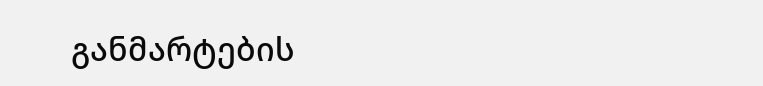განმარტების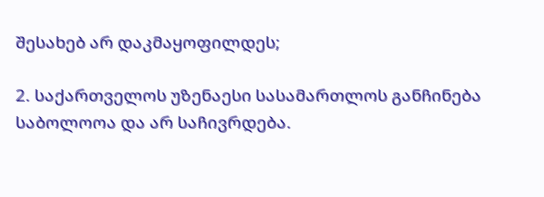შესახებ არ დაკმაყოფილდეს;

2. საქართველოს უზენაესი სასამართლოს განჩინება საბოლოოა და არ საჩივრდება.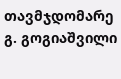თავმჯდომარე გ. გოგიაშვილი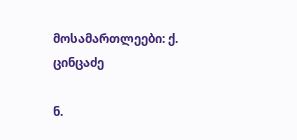მოსამართლეები: ქ. ცინცაძე

ნ.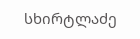სხირტლაძე